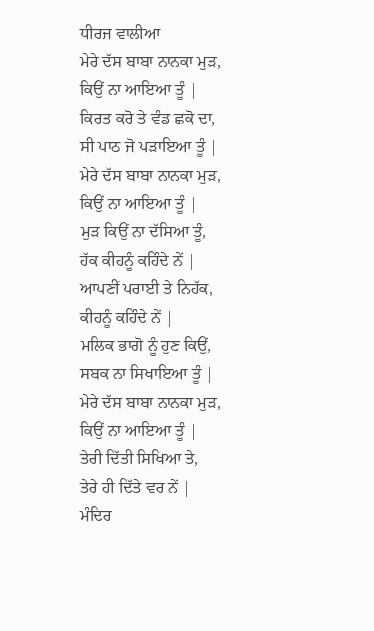ਧੀਰਜ ਵਾਲੀਆ
ਮੇਰੇ ਦੱਸ ਬਾਬਾ ਨਾਨਕਾ ਮੁੜ,
ਕਿਉਂ ਨਾ ਆਇਆ ਤੂੰ |
ਕਿਰਤ ਕਰੋ ਤੇ ਵੰਡ ਛਕੋ ਦਾ,
ਸੀ ਪਾਠ ਜੋ ਪੜਾਇਆ ਤੂੰ |
ਮੇਰੇ ਦੱਸ ਬਾਬਾ ਨਾਨਕਾ ਮੁੜ,
ਕਿਉਂ ਨਾ ਆਇਆ ਤੂੰ |
ਮੁੜ ਕਿਉਂ ਨਾ ਦੱਸਿਆ ਤੂੰ,
ਹੱਕ ਕੀਹਨੂੰ ਕਹਿੰਦੇ ਨੇਂ |
ਆਪਣੀਂ ਪਰਾਈ ਤੇ ਨਿਹੱਕ,
ਕੀਹਨੂੰ ਕਹਿੰਦੇ ਨੇਂ |
ਮਲਿਕ ਭਾਗੋ ਨੂੰ ਹੁਣ ਕਿਉਂ,
ਸਬਕ ਨਾ ਸਿਖਾਇਆ ਤੂੰ |
ਮੇਰੇ ਦੱਸ ਬਾਬਾ ਨਾਨਕਾ ਮੁੜ,
ਕਿਉਂ ਨਾ ਆਇਆ ਤੂੰ |
ਤੇਰੀ ਦਿੱਤੀ ਸਿਖਿਆ ਤੇ,
ਤੇਰੇ ਹੀ ਦਿੱਤੇ ਵਰ ਨੇਂ |
ਮੰਦਿਰ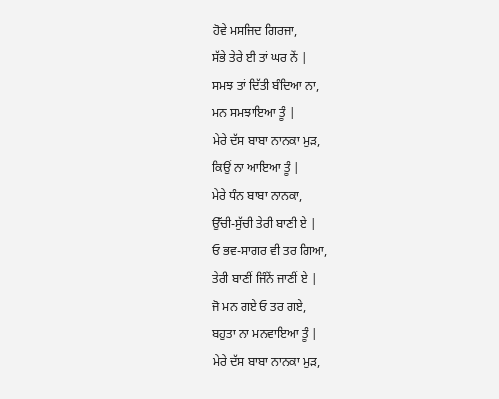ਹੋਵੇ ਮਸਜਿਦ ਗਿਰਜਾ,
ਸੱਭੇ ਤੇਰੇ ਈ ਤਾਂ ਘਰ ਨੇਂ |
ਸਮਝ ਤਾਂ ਦਿੱਤੀ ਬੰਦਿਆ ਨਾ,
ਮਨ ਸਮਝਾਇਆ ਤੂੰ |
ਮੇਰੇ ਦੱਸ ਬਾਬਾ ਨਾਨਕਾ ਮੁੜ,
ਕਿਉਂ ਨਾ ਆਇਆ ਤੂੰ |
ਮੇਰੇ ਧੰਨ ਬਾਬਾ ਨਾਨਕਾ,
ਉੱਚੀ-ਸੁੱਚੀ ਤੇਰੀ ਬਾਣੀ ਏ |
ਓ ਭਵ-ਸਾਗਰ ਵੀ ਤਰ ਗਿਆ,
ਤੇਰੀ ਬਾਣੀਂ ਜਿੰਨੇਂ ਜਾਣੀਂ ਏ |
ਜੋ ਮਨ ਗਏ ਓ ਤਰ ਗਏ,
ਬਹੁਤਾ ਨਾ ਮਨਵਾਇਆ ਤੂੰ |
ਮੇਰੇ ਦੱਸ ਬਾਬਾ ਨਾਨਕਾ ਮੁੜ,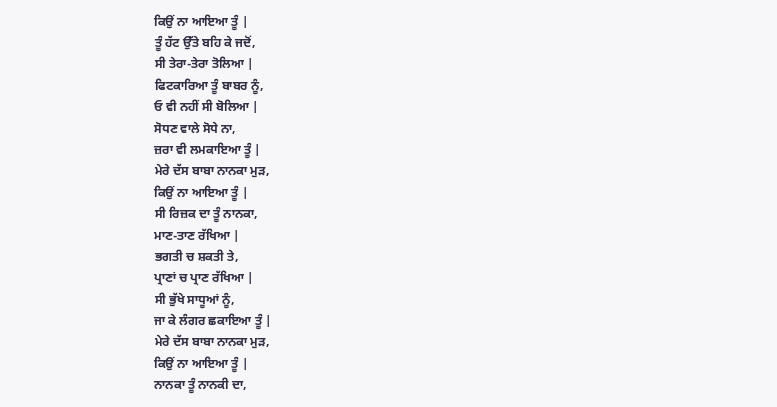ਕਿਉਂ ਨਾ ਆਇਆ ਤੂੰ |
ਤੂੰ ਹੱਟ ਉੱਤੇ ਬਹਿ ਕੇ ਜਦੋਂ,
ਸੀ ਤੇਰਾ-ਤੇਰਾ ਤੋਲਿਆ |
ਫਿਟਕਾਰਿਆ ਤੂੰ ਬਾਬਰ ਨੂੰ,
ਓ ਵੀ ਨਹੀਂ ਸੀ ਬੋਲਿਆ |
ਸੋਧਣ ਵਾਲੇ ਸੋਧੇ ਨਾ,
ਜ਼ਰਾ ਵੀ ਲਮਕਾਇਆ ਤੂੰ |
ਮੇਰੇ ਦੱਸ ਬਾਬਾ ਨਾਨਕਾ ਮੁੜ,
ਕਿਉਂ ਨਾ ਆਇਆ ਤੂੰ |
ਸੀ ਰਿਜ਼ਕ ਦਾ ਤੂੰ ਨਾਨਕਾ,
ਮਾਣ-ਤਾਣ ਰੱਖਿਆ |
ਭਗਤੀ ਚ ਸ਼ਕਤੀ ਤੇ,
ਪ੍ਰਾਣਾਂ ਚ ਪ੍ਰਾਣ ਰੱਖਿਆ |
ਸੀ ਭੁੱਖੇ ਸਾਧੂਆਂ ਨੂੰ,
ਜਾ ਕੇ ਲੰਗਰ ਛਕਾਇਆ ਤੂੰ |
ਮੇਰੇ ਦੱਸ ਬਾਬਾ ਨਾਨਕਾ ਮੁੜ,
ਕਿਉਂ ਨਾ ਆਇਆ ਤੂੰ |
ਨਾਨਕਾ ਤੂੰ ਨਾਨਕੀ ਦਾ,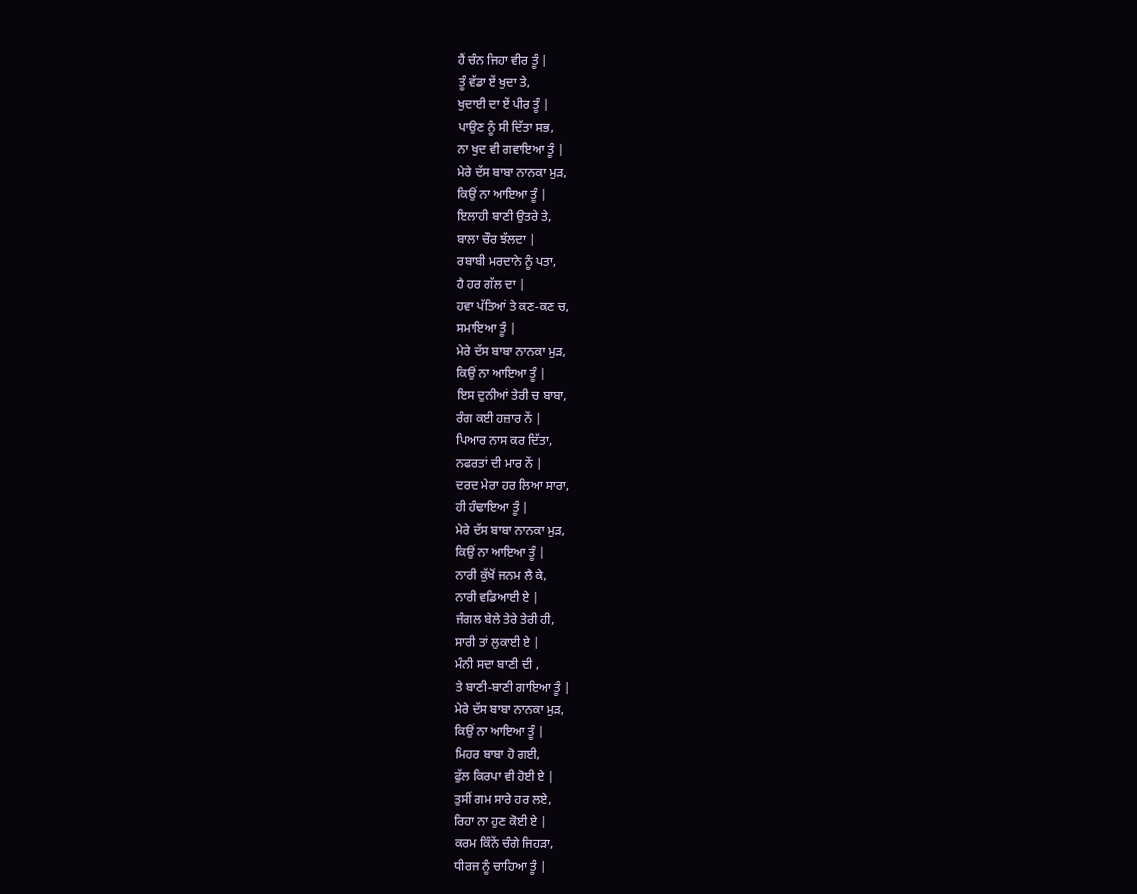ਹੈਂ ਚੰਨ ਜਿਹਾ ਵੀਰ ਤੂੰ |
ਤੂੰ ਵੱਡਾ ਏਂ ਖੁਦਾ ਤੇ,
ਖੁਦਾਈ ਦਾ ਏਂ ਪੀਰ ਤੂੰ |
ਪਾਉਣ ਨੂੰ ਸੀ ਦਿੱਤਾ ਸਭ,
ਨਾ ਖੁਦ ਵੀ ਗਵਾਇਆ ਤੂੰ |
ਮੇਰੇ ਦੱਸ ਬਾਬਾ ਨਾਨਕਾ ਮੁੜ,
ਕਿਉਂ ਨਾ ਆਇਆ ਤੂੰ |
ਇਲਾਹੀ ਬਾਣੀ ਉਤਰੇ ਤੇ,
ਬਾਲਾ ਚੌਰ ਝੱਲਦਾ |
ਰਬਾਬੀ ਮਰਦਾਨੇ ਨੂੰ ਪਤਾ,
ਹੈ ਹਰ ਗੱਲ ਦਾ |
ਹਵਾ ਪੱਤਿਆਂ ਤੇ ਕਣ-ਕਣ ਚ,
ਸਮਾਇਆ ਤੂੰ |
ਮੇਰੇ ਦੱਸ ਬਾਬਾ ਨਾਨਕਾ ਮੁੜ,
ਕਿਉਂ ਨਾ ਆਇਆ ਤੂੰ |
ਇਸ ਦੁਨੀਆਂ ਤੇਰੀ ਚ ਬਾਬਾ,
ਰੰਗ ਕਈ ਹਜ਼ਾਰ ਨੇਂ |
ਪਿਆਰ ਨਾਸ ਕਰ ਦਿੱਤਾ,
ਨਫਰਤਾਂ ਦੀ ਮਾਰ ਨੇਂ |
ਦਰਦ ਮੇਰਾ ਹਰ ਲਿਆ ਸਾਰਾ,
ਹੀ ਹੰਢਾਇਆ ਤੂੰ |
ਮੇਰੇ ਦੱਸ ਬਾਬਾ ਨਾਨਕਾ ਮੁੜ,
ਕਿਉਂ ਨਾ ਆਇਆ ਤੂੰ |
ਨਾਰੀ ਕੁੱਖੋਂ ਜਨਮ ਲੈ ਕੇ,
ਨਾਰੀ ਵਡਿਆਈ ਏ |
ਜੰਗਲ ਬੇਲੇ ਤੇਰੇ ਤੇਰੀ ਹੀ,
ਸਾਰੀ ਤਾਂ ਲੁਕਾਈ ਏ |
ਮੰਨੀ ਸਦਾ ਬਾਣੀ ਦੀ ,
ਤੇ ਬਾਣੀ-ਬਾਣੀ ਗਾਇਆ ਤੂੰ |
ਮੇਰੇ ਦੱਸ ਬਾਬਾ ਨਾਨਕਾ ਮੁੜ,
ਕਿਉਂ ਨਾ ਆਇਆ ਤੂੰ |
ਮਿਹਰ ਬਾਬਾ ਹੋ ਗਈ,
ਫੁੱਲ ਕਿਰਪਾ ਵੀ ਹੋਈ ਏ |
ਤੁਸੀਂ ਗਮ ਸਾਰੇ ਹਰ ਲਏ,
ਰਿਹਾ ਨਾ ਹੁਣ ਕੋਈ ਏ |
ਕਰਮ ਕਿੰਨੇਂ ਚੰਗੇ ਜਿਹੜਾ,
ਧੀਰਜ ਨੂੰ ਚਾਹਿਆ ਤੂੰ |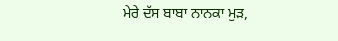ਮੇਰੇ ਦੱਸ ਬਾਬਾ ਨਾਨਕਾ ਮੁੜ,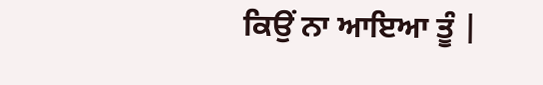ਕਿਉਂ ਨਾ ਆਇਆ ਤੂੰ |